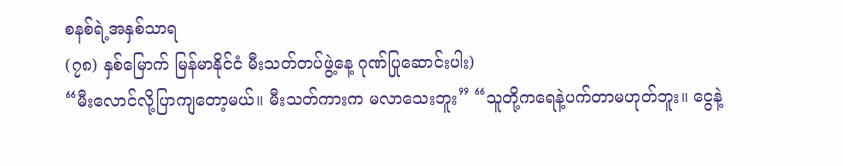စနစ်ရဲ့အနှစ်သာရ
(၇၈) နှစ်မြောက် မြန်မာနိုင်ငံ မီးသတ်တပ်ဖွဲ့နေ့ ဂုဏ်ပြုဆောင်းပါး)
“မီးလောင်လို့ပြာကျတော့မယ်။ မီးသတ်ကားက မလာသေးဘူး” “သူတို့ကရေနဲ့ပက်တာမဟုတ်ဘူး။ ငွေနဲ့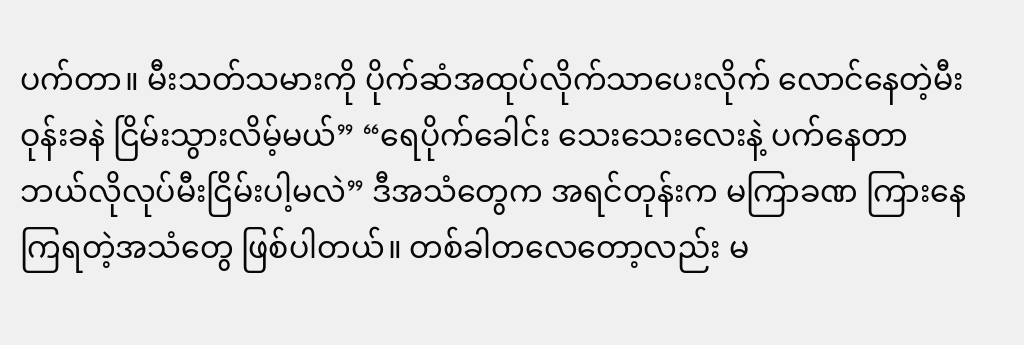ပက်တာ။ မီးသတ်သမားကို ပိုက်ဆံအထုပ်လိုက်သာပေးလိုက် လောင်နေတဲ့မီး ဝုန်းခနဲ ငြိမ်းသွားလိမ့်မယ်” “ရေပိုက်ခေါင်း သေးသေးလေးနဲ့ ပက်နေတာ ဘယ်လိုလုပ်မီးငြိမ်းပါ့မလဲ” ဒီအသံတွေက အရင်တုန်းက မကြာခဏ ကြားနေကြရတဲ့အသံတွေ ဖြစ်ပါတယ်။ တစ်ခါတလေတော့လည်း မ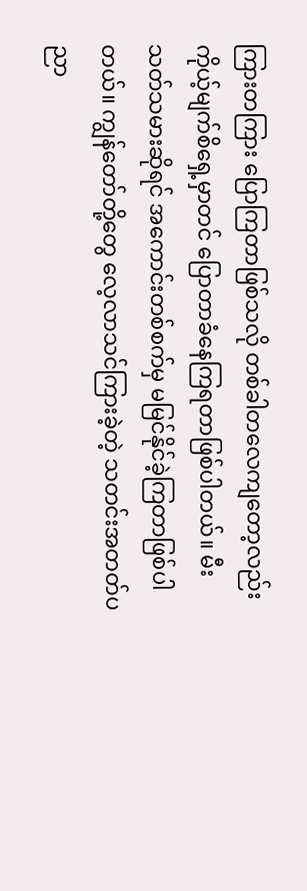ကြားတကြား ပြောကြတာဖြစ်သလို တစ်ခါတလေကျတော့လည်း ကိုယ့်မျက်စိရှေ့မှာတင် ပြောတာခံနေကြရတာဖြစ်ပါတယ်။ မီးသတ်သမားဆိုရင် အကောင်းတစ်စက်မှ မမြင်နိုင်ခဲ့ကြတာဖြစ်ပါတယ်။ ကျွန်တော်တို့တွေ လေ့လာသင်ကြားခဲ့တဲ့ သတင်းအတတ်ပညာ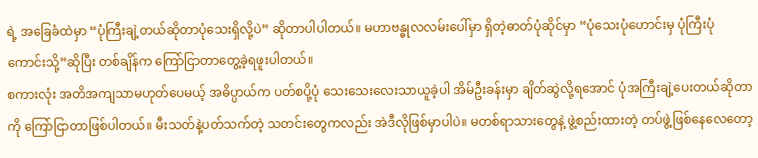ရဲ့ အခြေခံထဲမှာ “ပုံကြီးချဲ့တယ်ဆိုတာပုံသေးရှိလို့ပဲ” ဆိုတာပါပါတယ်။ မဟာဗန္ဓုလလမ်းပေါ်မှာ ရှိတဲ့ဓာတ်ပုံဆိုင်မှာ “ပုံသေးပုံဟောင်းမှ ပုံကြီးပုံကောင်းသို့”ဆိုပြီး တစ်ချိန်က ကြော်ငြာတာတွေ့ခဲ့ရဖူးပါတယ်။
စကားလုံး အတိအကျသာမဟုတ်ပေမယ့် အဓိပ္ပာယ်က ပတ်စပို့ပုံ သေးသေးလေးသာယူခဲ့ပါ အိမ်ဦးခန်းမှာ ချိတ်ဆွဲလို့ရအောင် ပုံအကြီးချဲ့ပေးတယ်ဆိုတာကို ကြော်ငြာတာဖြစ်ပါတယ်။ မီးသတ်နဲ့ပတ်သက်တဲ့ သတင်းတွေကလည်း အဲဒီလိုဖြစ်မှာပါပဲ။ မတစ်ရာသားတွေနဲ့ ဖွဲ့စည်းထားတဲ့ တပ်ဖွဲ့ဖြစ်နေလေတော့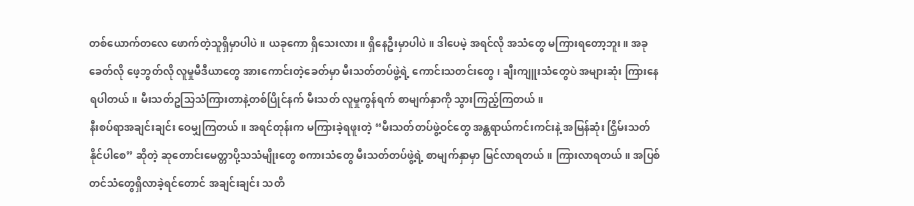တစ်ယောက်တလေ ဖောက်တဲ့သူရှိမှာပါပဲ။ ယခုကော ရှိသေးလား။ ရှိနေဦးမှာပါပဲ။ ဒါပေမဲ့ အရင်လို အသံတွေ မကြားရတော့ဘူး။ အခုခေတ်လို ဖေ့ဘွတ်လို လူမှုမီဒီယာတွေ အားကောင်းတဲ့ခေတ်မှာ မီးသတ်တပ်ဖွဲ့ရဲ့ ကောင်းသတင်းတွေ၊ ချီးကျူးသံတွေပဲ အများဆုံး ကြားနေရပါတယ်။ မီးသတ်ဥသြသံကြားတာနဲ့တစ်ပြိုင်နက် မီးသတ် လူမှုကွန်ရက် စာမျက်နှာကို သွားကြည့်ကြတယ်။
နီးစပ်ရာအချင်းချင်း ဝေမျှကြတယ်။ အရင်တုန်းက မကြားခဲ့ရဖူးတဲ့ “မီးသတ်တပ်ဖွဲ့ဝင်တွေ အန္တရာယ်ကင်းကင်းနဲ့ အမြန်ဆုံး ငြှိမ်းသတ်နိုင်ပါစေ” ဆိုတဲ့ ဆုတောင်းမေတ္တာပို့သသံမျိုးတွေ စကားသံတွေ မီးသတ်တပ်ဖွဲ့ရဲ့ စာမျက်နှာမှာ မြင်လာရတယ်။ ကြားလာရတယ်။ အပြစ်တင်သံတွေရှိလာခဲ့ရင်တောင် အချင်းချင်း သတိ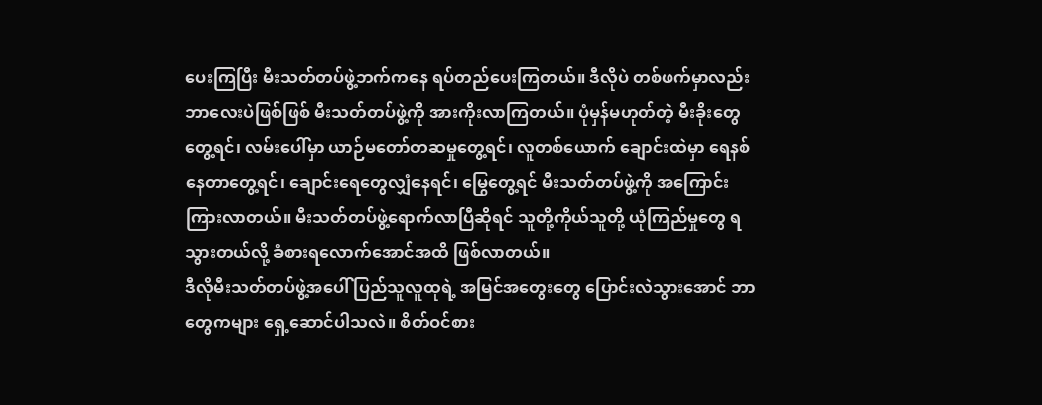ပေးကြပြီး မီးသတ်တပ်ဖွဲ့ဘက်ကနေ ရပ်တည်ပေးကြတယ်။ ဒီလိုပဲ တစ်ဖက်မှာလည်း ဘာလေးပဲဖြစ်ဖြစ် မီးသတ်တပ်ဖွဲ့ကို အားကိုးလာကြတယ်။ ပုံမှန်မဟုတ်တဲ့ မီးခိုးတွေတွေ့ရင်၊ လမ်းပေါ်မှာ ယာဉ်မတော်တဆမှုတွေ့ရင်၊ လူတစ်ယောက် ချောင်းထဲမှာ ရေနစ်နေတာတွေ့ရင်၊ ချောင်းရေတွေလျှံနေရင်၊ မြွေတွေ့ရင် မီးသတ်တပ်ဖွဲ့ကို အကြောင်းကြားလာတယ်။ မီးသတ်တပ်ဖွဲ့ရောက်လာပြီဆိုရင် သူတို့ကိုယ်သူတို့ ယုံကြည်မှုတွေ ရသွားတယ်လို့ ခံစားရလောက်အောင်အထိ ဖြစ်လာတယ်။
ဒီလိုမီးသတ်တပ်ဖွဲ့အပေါ် ပြည်သူလူထုရဲ့ အမြင်အတွေးတွေ ပြောင်းလဲသွားအောင် ဘာတွေကများ ရှေ့ဆောင်ပါသလဲ။ စိတ်ဝင်စား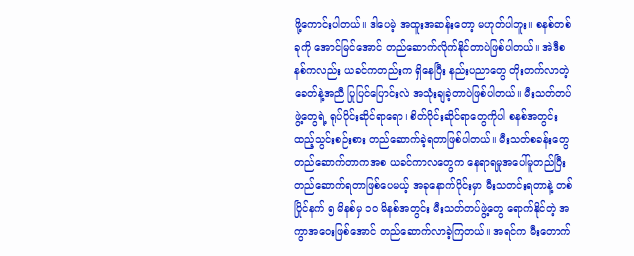ဖို့ကောင်းပါတယ်။ ဒါပေမဲ့ အထူးအဆန်းတော့ မဟုတ်ပါဘူး။ စနစ်တစ်ခုကို အောင်မြင်အောင် တည်ဆောက်လိုက်နိုင်တာပဲဖြစ်ပါတယ်။ အဲဒီစနစ်ကလည်း ယခင်ကတည်းက ရှိနေပြီး နည်းပညာတွေ တိုးတက်လာတဲ့ ခေတ်နဲ့အညီ ပြုပြင်ပြောင်းလဲ အသုံးချခဲ့တာပဲဖြစ်ပါတယ်။ မီးသတ်တပ်ဖွဲ့တွေရဲ့ ရုပ်ပိုင်းဆိုင်ရာရော၊ စိတ်ပိုင်းဆိုင်ရာတွေကိုပါ စနစ်အတွင်း ထည့်သွင်းစဉ်းစား တည်ဆောက်ခဲ့ရတာဖြစ်ပါတယ်။ မီးသတ်စခန်းတွေ တည်ဆောက်တာကအစ ယခင်ကာလတွေက နေရာရမှုအပေါ်မူတည်ပြီး တည်ဆောက်ရတာဖြစ်ပေမယ့် အခုနောက်ပိုင်းမှာ မီးသတင်းရတာနဲ့ တစ်ပြိုင်နက် ၅ မိနစ်မှ ၁၀ မိနစ်အတွင်း မီးသတ်တပ်ဖွဲ့တွေ ရောက်နိုင်တဲ့ အကွာအဝေးဖြစ်အောင် တည်ဆောက်လာခဲ့ကြတယ်။ အရင်က မီးတောက်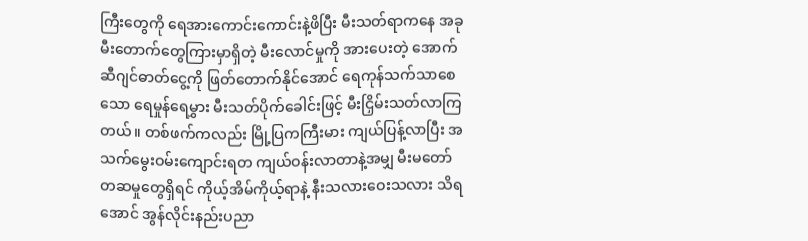ကြီးတွေကို ရေအားကောင်းကောင်းနဲ့ဖိပြီး မီးသတ်ရာကနေ အခု မီးတောက်တွေကြားမှာရှိတဲ့ မီးလောင်မှုကို အားပေးတဲ့ အောက်ဆီဂျင်ဓာတ်ငွေ့ကို ဖြတ်တောက်နိုင်အောင် ရေကုန်သက်သာစေသော ရေမှုန်ရေမွှား မီးသတ်ပိုက်ခေါင်းဖြင့် မီးငြှိမ်းသတ်လာကြတယ်။ တစ်ဖက်ကလည်း မြို့ပြကကြီးမား ကျယ်ပြန့်လာပြီး အသက်မွေးဝမ်းကျောင်းရတ ကျယ်ဝန်းလာတာနဲ့အမျှ မီးမတော်တဆမှုတွေရှိရင် ကိုယ့်အိမ်ကိုယ့်ရာနဲ့ နီးသလားဝေးသလား သိရအောင် အွန်လိုင်းနည်းပညာ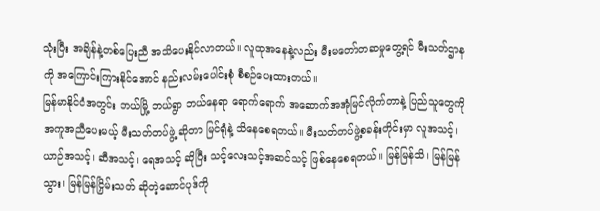သုံးပြီး အချိန်နဲ့တစ်ပြေးညီ အသိပေးနိုင်လာတယ်။ လူထုအနေနဲ့လည်း မီးမတော်တဆမှုတွေ့ရင် မီးသတ်ဌာနကို အကြောင်းကြားနိုင်အောင် နည်းလမ်းပေါင်းစုံ စီစဉ်ပေးထားတယ်။
မြန်မာနိုင်ငံအတွင်း ဘယ်မြို့ ဘယ်ရွာ ဘယ်နေရာ ရောက်ရောက် အဆောက်အအုံမြင်လိုက်တာနဲ့ ပြည်သူတွေကို အကူအညီပေးမယ့် မီးသတ်တပ်ဖွဲ့ ဆိုတာ မြင်ရုံနဲ့ သိနေစေရတယ်။ မီးသတ်တပ်ဖွဲ့စခန်းတိုင်းမှာ လူအသင့်၊ ယာဉ်အသင့်၊ ဆီအသင့်၊ ရေအသင့် ဆိုပြီး သင့်လေးသင့်အဆင်သင့် ဖြစ်နေစေရတယ်။ မြန်မြန်သိ၊ မြန်မြန်သွား၊ မြန်မြန်ငြှိမ်းသတ် ဆိုတဲ့ဆောင်ပုဒ်ကို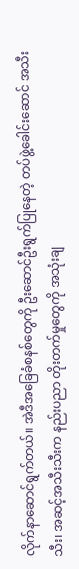လိုက်နာဆောင်ရွက်တယ်။ အဲဒီအခြေခံစနစ်တွေကို ဦးဆောင်ဦးရွက်ပြုနေတဲ့ တပ်ဖွဲ့ခေါင်းဆောင် အသီးသီး၊ အဆင့်အသီးသီးက နည်းပညာ တိုးတက်မှုတွေကို အသုံးချ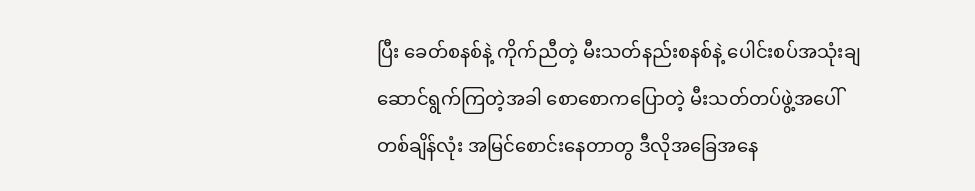ပြီး ခေတ်စနစ်နဲ့ ကိုက်ညီတဲ့ မီးသတ်နည်းစနစ်နဲ့ ပေါင်းစပ်အသုံးချ ဆောင်ရွက်ကြတဲ့အခါ စောစောကပြောတဲ့ မီးသတ်တပ်ဖွဲ့အပေါ် တစ်ချိန်လုံး အမြင်စောင်းနေတာတွ ဒီလိုအခြေအနေ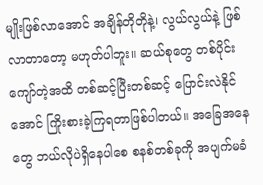မျိုးဖြစ်လာအောင် အချိန်တိုတိုနဲ့၊ လွယ်လွယ်နဲ့ ဖြစ်လာတာတော့ မဟုတ်ပါဘူး။ ဆယ်စုတွေ တစ်ပိုင်းကျော်တဲ့အထိ တစ်ဆင့်ပြီးတစ်ဆင့် ပြောင်းလဲနိုင်အောင် ကြိုးစားခဲ့ကြရတာဖြစ်ပါတယ်။ အခြေအနေတွေ ဘယ်လိုပဲရှိနေပါစေ စနစ်တစ်ခုကို အပျက်မခံ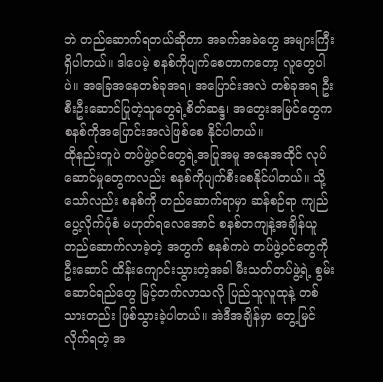ဘဲ တည်ဆောက်ရတယ်ဆိုတာ အခက်အခဲတွေ အများကြီး ရှိပါတယ်။ ဒါပေမဲ့ စနစ်ကိုပျက်စေတာကတော့ လူတွေပါပဲ။ အခြေအနေတစ်ခုအရ၊ အပြောင်းအလဲ တစ်ခုအရ ဦးစီးဦးဆောင်ပြုတဲ့သူတွေရဲ့စိတ်ဆန္ဒ၊ အတွေးအမြင်တွေက စနစ်ကိုအပြောင်းအလဲဖြစ်စေ နိုင်ပါတယ်။
ထိုနည်းတူပဲ တပ်ဖွဲ့ဝင်တွေရဲ့အပြုအမူ အနေအထိုင် လုပ်ဆောင်မှုတွေကလည်း စနစ်ကိုပျက်စီးစေနိုင်ပါတယ်။ သို့သော်လည်း စနစ်ကို တည်ဆောက်ရာမှာ ဆန်စဉ်ရာ ကျည်ပွေ့လိုက်ပုံစံ မဟုတ်ရလေအောင် စနစ်တကျနဲ့အချိန်ယူ တည်ဆောက်လာခဲ့တဲ့ အတွက် စနစ်ကပဲ တပ်ဖွဲ့ဝင်တွေကိုဦးဆောင် ထိန်းကျောင်းသွားတဲ့အခါ မီးသတ်တပ်ဖွဲ့ရဲ့ စွမ်းဆောင်ရည်တွေ မြင့်တက်လာသလို ပြည်သူလူထုနဲ့ တစ်သားတည်း ဖြစ်သွားခဲ့ပါတယ်။ အဲဒီအချိန်မှာ တွေ့မြင်လိုက်ရတဲ့ အ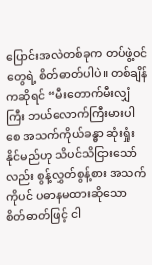ပြောင်းအလဲတစ်ခုက တပ်ဖွဲ့ဝင်တွေရဲ့ စိတ်ဓာတ်ပါပဲ။ တစ်ချိန်ကဆိုရင် “မီးတောက်မီးလျှံကြီး ဘယ်လောက်ကြီးမားပါစေ အသက်ကိုယ်ခန္ဓာ ဆုံးရှုံးနိုင်မည်ဟု သိပင်သိငြားသော်လည်း စွန့်လွှတ်စွန့်စား အသက်ကိုပင် ပဓာနမထားဆိုသော စိတ်ဓာတ်ဖြင့် ငါ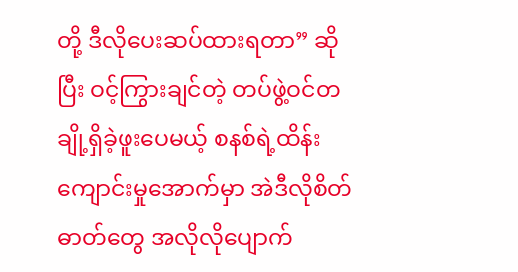တို့ ဒီလိုပေးဆပ်ထားရတာ” ဆိုပြီး ဝင့်ကြွားချင်တဲ့ တပ်ဖွဲ့ဝင်တချို့ရှိခဲ့ဖူးပေမယ့် စနစ်ရဲ့ထိန်းကျောင်းမှုအောက်မှာ အဲဒီလိုစိတ်ဓာတ်တွေ အလိုလိုပျောက်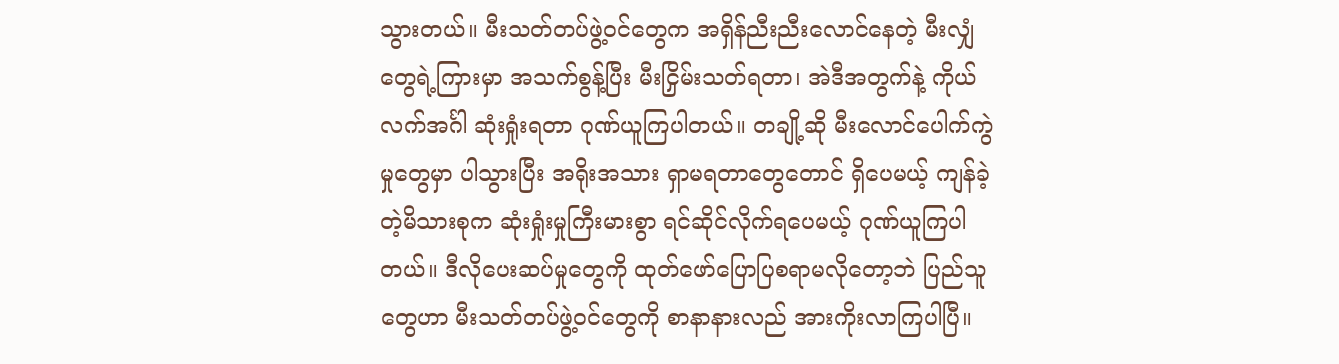သွားတယ်။ မီးသတ်တပ်ဖွဲ့ဝင်တွေက အရှိန်ညီးညီးလောင်နေတဲ့ မီးလျှံတွေရဲ့ကြားမှာ အသက်စွန့်ပြီး မီးငြှိမ်းသတ်ရတာ၊ အဲဒီအတွက်နဲ့ ကိုယ်လက်အင်္ဂါ ဆုံးရှုံးရတာ ဂုဏ်ယူကြပါတယ်။ တချို့ဆို မီးလောင်ပေါက်ကွဲမှုတွေမှာ ပါသွားပြီး အရိုးအသား ရှာမရတာတွေတောင် ရှိပေမယ့် ကျန်ခဲ့တဲ့မိသားစုက ဆုံးရှုံးမှုကြီးမားစွာ ရင်ဆိုင်လိုက်ရပေမယ့် ဂုဏ်ယူကြပါတယ်။ ဒီလိုပေးဆပ်မှုတွေကို ထုတ်ဖော်ပြောပြစရာမလိုတော့ဘဲ ပြည်သူတွေဟာ မီးသတ်တပ်ဖွဲ့ဝင်တွေကို စာနာနားလည် အားကိုးလာကြပါပြီ။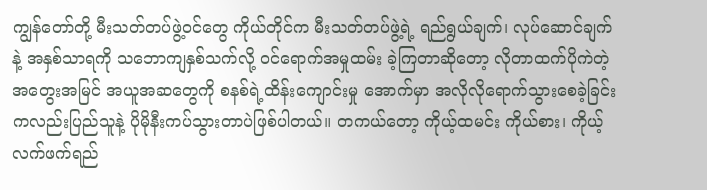ကျွန်တော်တို့ မီးသတ်တပ်ဖွဲ့ဝင်တွေ ကိုယ်တိုင်က မီးသတ်တပ်ဖွဲ့ရဲ့ ရည်ရွယ်ချက်၊ လုပ်ဆောင်ချက်နဲ့ အနှစ်သာရကို သဘောကျနှစ်သက်လို့ ဝင်ရောက်အမှုထမ်း ခဲ့ကြတာဆိုတော့ လိုတာထက်ပိုကဲတဲ့ အတွေးအမြင် အယူအဆတွေကို စနစ်ရဲ့ထိန်းကျောင်းမှု အောက်မှာ အလိုလိုရောက်သွားစေခဲ့ခြင်း ကလည်းပြည်သူနဲ့ ပိုမိုနီးကပ်သွားတာပဲဖြစ်ပါတယ်။ တကယ်တော့ ကိုယ့်ထမင်း ကိုယ်စား၊ ကိုယ့်လက်ဖက်ရည်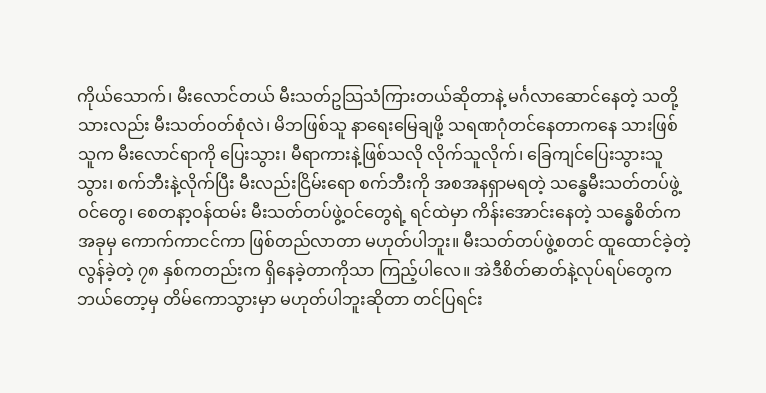ကိုယ်သောက်၊ မီးလောင်တယ် မီးသတ်ဥသြသံကြားတယ်ဆိုတာနဲ့ မင်္ဂလာဆောင်နေတဲ့ သတို့သားလည်း မီးသတ်ဝတ်စုံလဲ၊ မိဘဖြစ်သူ နာရေးမြေချဖို့ သရဏဂုံတင်နေတာကနေ သားဖြစ်သူက မီးလောင်ရာကို ပြေးသွား၊ မီရာကားနဲ့ဖြစ်သလို လိုက်သူလိုက်၊ ခြေကျင်ပြေးသွားသူသွား၊ စက်ဘီးနဲ့လိုက်ပြီး မီးလည်းငြိမ်းရော စက်ဘီးကို အစအနရှာမရတဲ့ သန္ဓေမီးသတ်တပ်ဖွဲ့ဝင်တွေ၊ စေတနာ့ဝန်ထမ်း မီးသတ်တပ်ဖွဲ့ဝင်တွေရဲ့ ရင်ထဲမှာ ကိန်းအောင်းနေတဲ့ သန္ဓေစိတ်က အခုမှ ကောက်ကာငင်ကာ ဖြစ်တည်လာတာ မဟုတ်ပါဘူး။ မီးသတ်တပ်ဖွဲ့စတင် ထူထောင်ခဲ့တဲ့ လွန်ခဲ့တဲ့ ၇၈ နှစ်ကတည်းက ရှိနေခဲ့တာကိုသာ ကြည့်ပါလေ။ အဲဒီစိတ်ဓာတ်နဲ့လုပ်ရပ်တွေက ဘယ်တော့မှ တိမ်ကောသွားမှာ မဟုတ်ပါဘူးဆိုတာ တင်ပြရင်း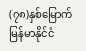(၇၈)နှစ်မြောက် မြန်မာနိုင်ငံ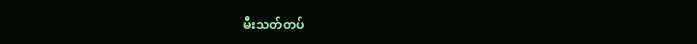မီးသတ်တပ်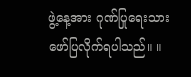ဖွဲ့နေ့အား ဂုဏ်ပြုရေးသား ဖော်ပြလိုက်ရပါသည်။ ။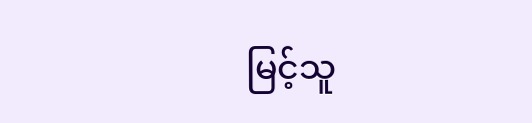မြင့်သူ